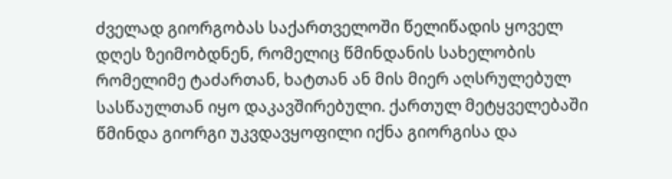ძველად გიორგობას საქართველოში წელიწადის ყოველ დღეს ზეიმობდნენ, რომელიც წმინდანის სახელობის რომელიმე ტაძართან, ხატთან ან მის მიერ აღსრულებულ სასწაულთან იყო დაკავშირებული. ქართულ მეტყველებაში წმინდა გიორგი უკვდავყოფილი იქნა გიორგისა და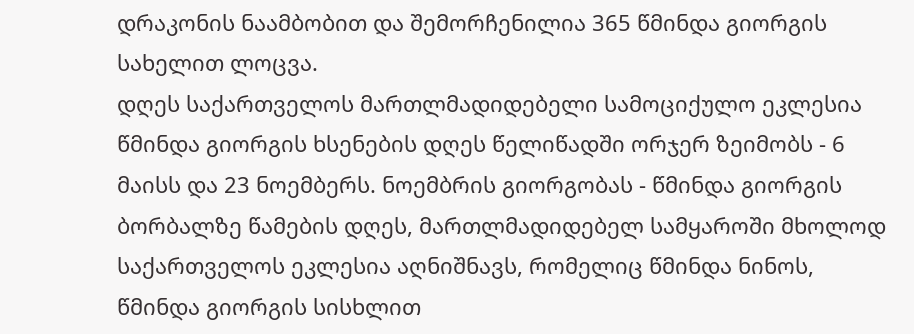დრაკონის ნაამბობით და შემორჩენილია 365 წმინდა გიორგის სახელით ლოცვა.
დღეს საქართველოს მართლმადიდებელი სამოციქულო ეკლესია წმინდა გიორგის ხსენების დღეს წელიწადში ორჯერ ზეიმობს - 6 მაისს და 23 ნოემბერს. ნოემბრის გიორგობას - წმინდა გიორგის ბორბალზე წამების დღეს, მართლმადიდებელ სამყაროში მხოლოდ საქართველოს ეკლესია აღნიშნავს, რომელიც წმინდა ნინოს, წმინდა გიორგის სისხლით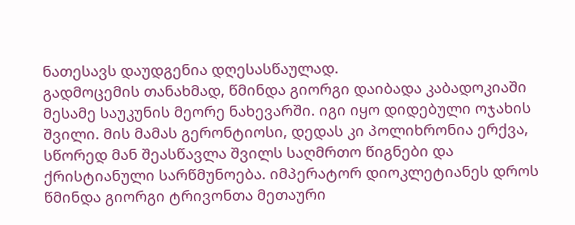ნათესავს დაუდგენია დღესასწაულად.
გადმოცემის თანახმად, წმინდა გიორგი დაიბადა კაბადოკიაში მესამე საუკუნის მეორე ნახევარში. იგი იყო დიდებული ოჯახის შვილი. მის მამას გერონტიოსი, დედას კი პოლიხრონია ერქვა, სწორედ მან შეასწავლა შვილს საღმრთო წიგნები და ქრისტიანული სარწმუნოება. იმპერატორ დიოკლეტიანეს დროს წმინდა გიორგი ტრივონთა მეთაური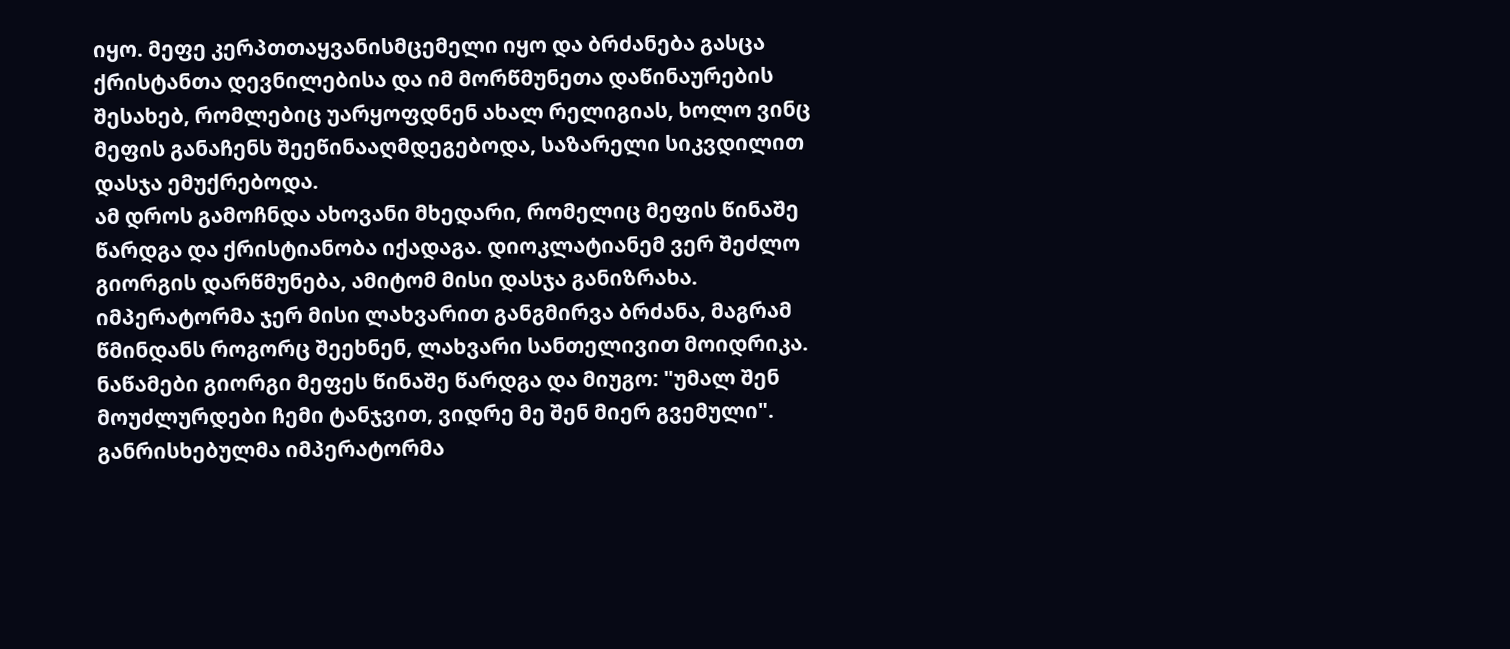იყო. მეფე კერპთთაყვანისმცემელი იყო და ბრძანება გასცა ქრისტანთა დევნილებისა და იმ მორწმუნეთა დაწინაურების შესახებ, რომლებიც უარყოფდნენ ახალ რელიგიას, ხოლო ვინც მეფის განაჩენს შეეწინააღმდეგებოდა, საზარელი სიკვდილით დასჯა ემუქრებოდა.
ამ დროს გამოჩნდა ახოვანი მხედარი, რომელიც მეფის წინაშე წარდგა და ქრისტიანობა იქადაგა. დიოკლატიანემ ვერ შეძლო გიორგის დარწმუნება, ამიტომ მისი დასჯა განიზრახა. იმპერატორმა ჯერ მისი ლახვარით განგმირვა ბრძანა, მაგრამ წმინდანს როგორც შეეხნენ, ლახვარი სანთელივით მოიდრიკა. ნაწამები გიორგი მეფეს წინაშე წარდგა და მიუგო: "უმალ შენ მოუძლურდები ჩემი ტანჯვით, ვიდრე მე შენ მიერ გვემული". განრისხებულმა იმპერატორმა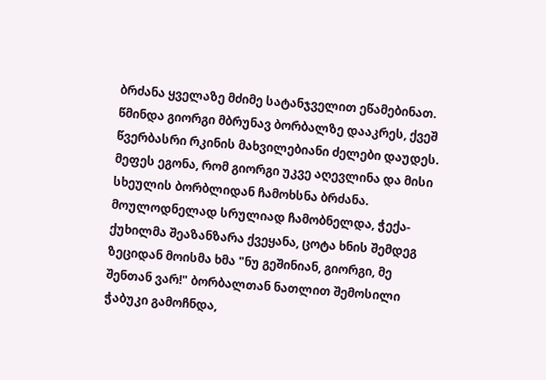ბრძანა ყველაზე მძიმე სატანჯველით ეწამებინათ. წმინდა გიორგი მბრუნავ ბორბალზე დააკრეს, ქვეშ წვერბასრი რკინის მახვილებიანი ძელები დაუდეს. მეფეს ეგონა, რომ გიორგი უკვე აღევლინა და მისი სხეულის ბორბლიდან ჩამოხსნა ბრძანა.
მოულოდნელად სრულიად ჩამობნელდა, ჭექა-ქუხილმა შეაზანზარა ქვეყანა, ცოტა ხნის შემდეგ ზეციდან მოისმა ხმა "ნუ გეშინიან, გიორგი, მე შენთან ვარ!" ბორბალთან ნათლით შემოსილი ჭაბუკი გამოჩნდა,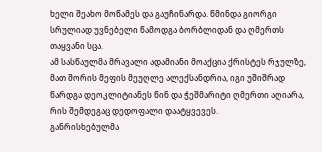ხელი შეახო მოწამეს და გაუჩინარდა. წმინდა გიორგი სრულიად უვნებელი წამოდგა ბორბლიდან და ღმერთს თაყვანი სცა.
ამ სასწაულმა მრავალი ადამიანი მოაქცია ქრისტეს რჯულზე, მათ შორის მეფის მეუღლე ალექსანდრია, იგი უშიშრად წარდგა დეოკლიტიანეს წინ და ჭეშმარიტი ღმერთი აღიარა, რის შემდეგაც დედოფალი დაატყვევეს.
განრისხებულმა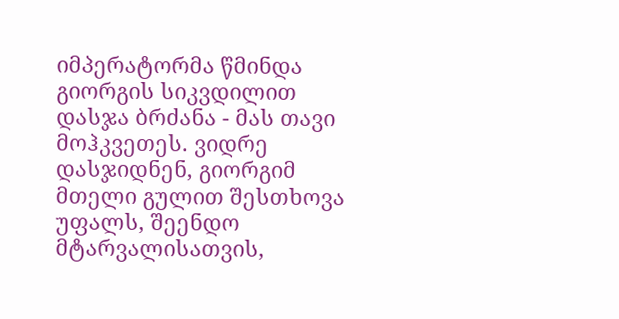იმპერატორმა წმინდა გიორგის სიკვდილით დასჯა ბრძანა - მას თავი მოჰკვეთეს. ვიდრე დასჯიდნენ, გიორგიმ მთელი გულით შესთხოვა უფალს, შეენდო მტარვალისათვის,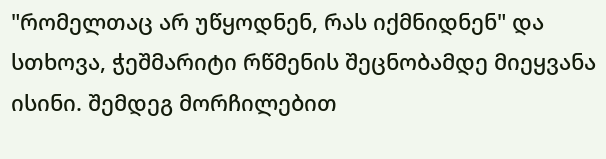"რომელთაც არ უწყოდნენ, რას იქმნიდნენ" და სთხოვა, ჭეშმარიტი რწმენის შეცნობამდე მიეყვანა ისინი. შემდეგ მორჩილებით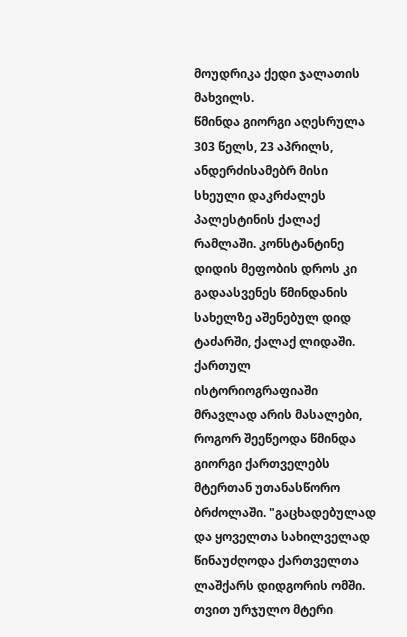მოუდრიკა ქედი ჯალათის მახვილს.
წმინდა გიორგი აღესრულა 303 წელს, 23 აპრილს, ანდერძისამებრ მისი სხეული დაკრძალეს პალესტინის ქალაქ რამლაში. კონსტანტინე დიდის მეფობის დროს კი გადაასვენეს წმინდანის სახელზე აშენებულ დიდ ტაძარში, ქალაქ ლიდაში.
ქართულ ისტორიოგრაფიაში მრავლად არის მასალები, როგორ შეეწეოდა წმინდა გიორგი ქართველებს მტერთან უთანასწორო ბრძოლაში. "გაცხადებულად და ყოველთა სახილველად წინაუძღოდა ქართველთა ლაშქარს დიდგორის ომში. თვით ურჯულო მტერი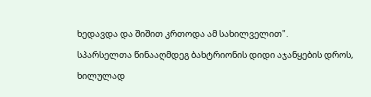ხედავდა და შიშით კრთოდა ამ სახილველით".
სპარსელთა წინააღმდეგ ბახტრიონის დიდი აჯანყების დროს, ხილულად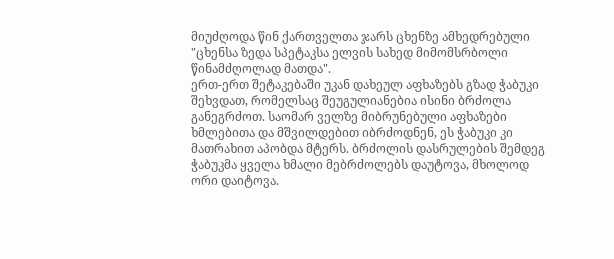მიუძღოდა წინ ქართველთა ჯარს ცხენზე ამხედრებული "ცხენსა ზედა სპეტაკსა ელვის სახედ მიმომსრბოლი წინამძღოლად მათდა".
ერთ-ერთ შეტაკებაში უკან დახეულ აფხაზებს გზად ჭაბუკი შეხვდათ, რომელსაც შეუგულიანებია ისინი ბრძოლა განეგრძოთ. საომარ ველზე მიბრუნებული აფხაზები ხმლებითა და მშვილდებით იბრძოდნენ, ეს ჭაბუკი კი მათრახით აპობდა მტერს. ბრძოლის დასრულების შემდეგ ჭაბუკმა ყველა ხმალი მებრძოლებს დაუტოვა, მხოლოდ ორი დაიტოვა.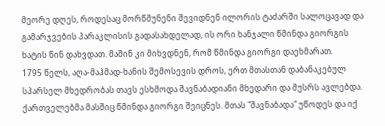მეორე დღეს, როდესაც მორწმუნენი შევიდნენ ილორის ტაძარში სალოცავად და გამარჯვების პარაკლისის გადასახდელად, ის ორი ხანჯალი წმინდა გიორგის ხატის წინ დახვდათ. მაშინ კი მიხვდნენ, რომ წმინდა გიორგი დაეხმარათ.
1795 წელს, აღა-მაჰმად-ხანის შემოსევის დროს, ერთ მთასთან დაბანაკებულ სპარსელ მხედრობას თავს ესხმოდა შავნაბადიანი მხედარი და მუსრს ავლებდა. ქართველებმა მასშიც წმინდა გიორგი შეიცნეს. მთას "შავნაბადა" უწოდეს და იქ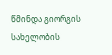წმინდა გიორგის სახელობის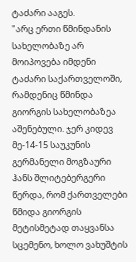ტაძარი ააგეს.
"არც ერთი წმინდანის სახელობაზე არ მოიპოვება იმდენი ტაძარი საქართველოში, რამდენიც წმინდა გიორგის სახელობაზეა აშენებული. ჯერ კიდევ მე-14-15 საუკუნის გერმანელი მოგზაური ჰანს შლიტებერგერი წერდა, რომ ქართველები წმიდა გიორგის მეტისმეტად თაყვანსა სცემენო, ხოლო ვახუშტის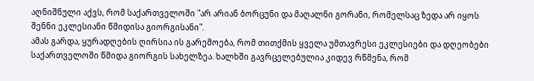აღნიშნული აქვს, რომ საქართველოში "არ არიან ბორცუნი და მაღალნი გორანი, რომელსაც ზედა არ იყოს შენნი ეკლესიანი წმიდისა გიორგისანი".
ამას გარდა, ყურადღების ღირსია ის გარემოება, რომ თითქმის ყველა უმთავრესი ეკლესიები და დღეობები საქართველოში წმიდა გიორგის სახელზეა. ხალხში გავრცელებულია კიდევ რწმენა, რომ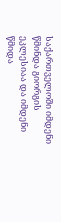საქართველოში იმდენი წმინდა გიორგის ეკლესიაა და იმდენი წმიდა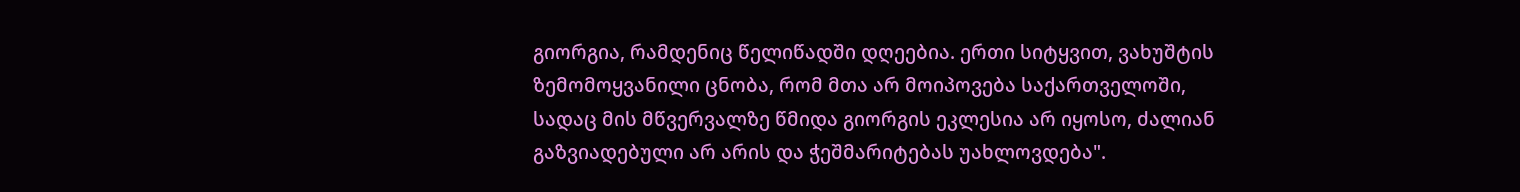გიორგია, რამდენიც წელიწადში დღეებია. ერთი სიტყვით, ვახუშტის ზემომოყვანილი ცნობა, რომ მთა არ მოიპოვება საქართველოში, სადაც მის მწვერვალზე წმიდა გიორგის ეკლესია არ იყოსო, ძალიან გაზვიადებული არ არის და ჭეშმარიტებას უახლოვდება".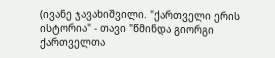(ივანე ჯავახიშვილი. "ქართველი ერის ისტორია" - თავი "წმინდა გიორგი ქართველთა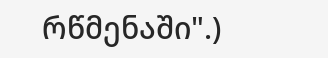რწმენაში".)